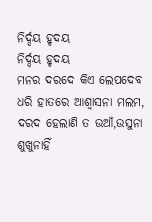ନିର୍ଦ୍ଦୟ ହୃଦୟ
ନିର୍ଦ୍ଦୟ ହୃଦୟ
ମନର ଦରଦେ କିଏ ଲେପଦେବ
ଧରି ହାତରେ ଆଶ୍ୱାସନା ମଲମ,
ଦରଦ ହେଲାଣି ତ ଉଆଁ,ଉସୁନା
ଶୁଖୁନାହିଁ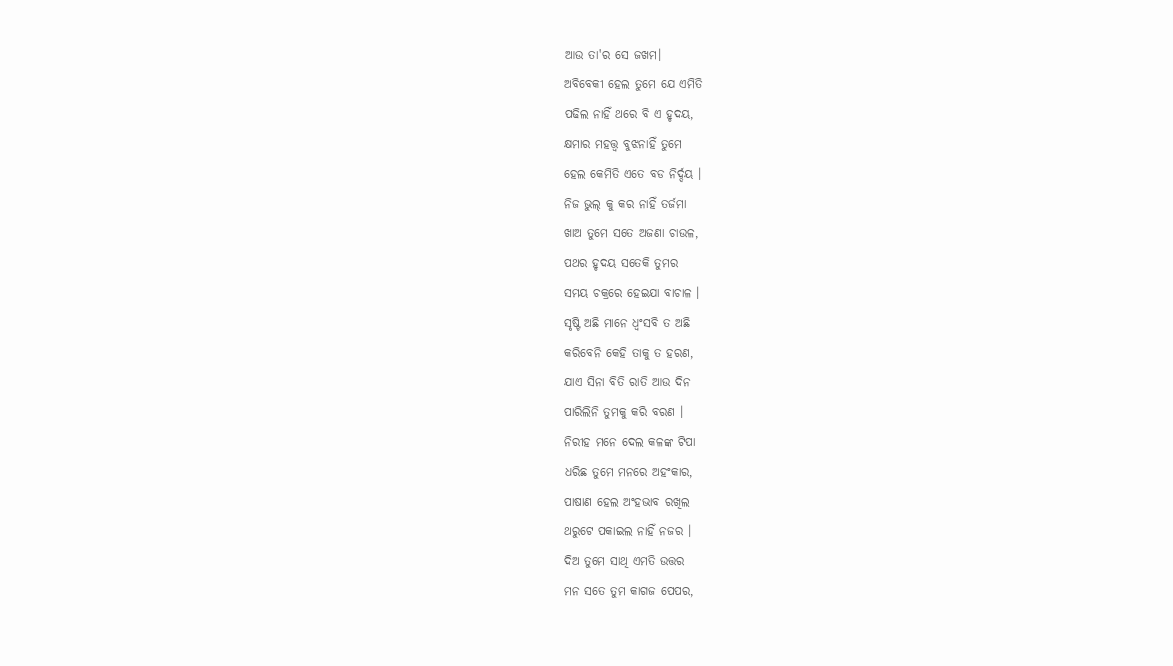ଆଉ ତା'ର ସେ ଜଖମ।
ଅବିବେକୀ ହେଲ ତୁମେ ଯେ ଏମିତି
ପଢିଲ ନାହିଁ ଥରେ ବି ଏ ହୃଦୟ,
କ୍ଷମାର ମହତ୍ତ୍ବ ବୁଝନାହିଁ ତୁମେ
ହେଲ କେମିତି ଏତେ ବଡ ନିର୍ଦ୍ଦୟ ।
ନିଜ ଭୁଲ୍ କୁ କର ନାହିଁ ତର୍ଜମା
ଖାଅ ତୁମେ ସତେ ଅଜଣା ଚାଉଳ,
ପଥର ହୃଦୟ ସତେକି ତୁମର
ସମୟ ଚକ୍ରରେ ହେଇଯା ବାଚାଳ ।
ସୃଷ୍ଟି ଅଛି ମାନେ ଧ୍ୱଂସବି ତ ଅଛି
କରିବେନି କେହି ତାକୁ ତ ହରଣ,
ଯାଏ ସିନା ବିତି ରାତି ଆଉ ଦିନ
ପାରିଲିନି ତୁମକୁ କରି ବରଣ ।
ନିରୀହ ମନେ ଦେଲ କଳଙ୍କ ଟିପା
ଧରିଛ ତୁମେ ମନରେ ଅହଂକାର,
ପାଷାଣ ହେଲ ଅଂହଭାବ ରଖିଲ
ଥରୁଟେ ପକାଇଲ ନାହିଁ ନଜର ।
ଦିଅ ତୁମେ ସାଥି ଏମତି ଉତ୍ତର
ମନ ସତେ ତୁମ କାଗଜ ପେପର,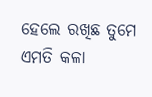ହେଲେ ରଖିଛ ତୁମେ ଏମତି କଳା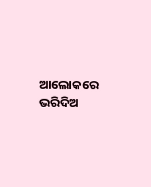ଆଲୋକରେ ଭରିଦିଅ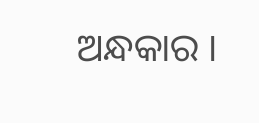ଅନ୍ଧକାର ।